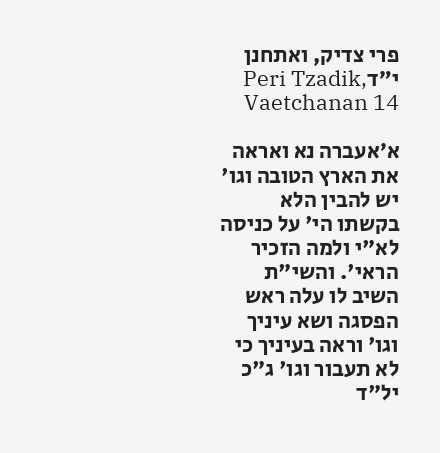פרי צדיק, ואתחנן י״דPeri Tzadik, Vaetchanan 14

א׳אעברה נא ואראה את הארץ הטובה וגו' יש להבין הלא בקשתו הי' על כניסה לא"י ולמה הזכיר הראי'. והשי"ת השיב לו עלה ראש הפסגה ושא עיניך וגו' וראה בעיניך כי לא תעבור וגו' ג"כ יל"ד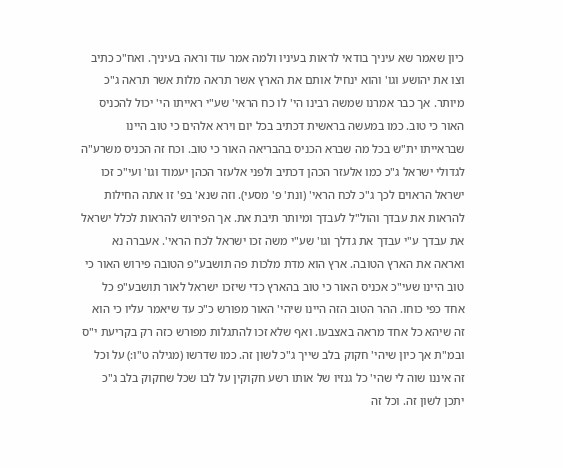כיון שאמר שא עיניך בודאי לראות בעיניו ולמה אמר עוד וראה בעיניך. ואח"כ כתיב וצו את יהושע וגו' והוא ינחיל אותם את הארץ אשר תראה מלות אשר תראה ג"כ מיותר. אך כבר אמרנו שמשה רבינו הי' לו כח הראי' שע"י ראייתו הי' יכול להכניס האור כי טוב. כמו במעשה בראשית דכתיב בכל יום וירא אלהים כי טוב היינו שבראייתו ית"ש בכל מה שברא הכניס בהבריאה האור כי טוב. וכח זה הכניס משרע"ה לגדולי ישראל ג"כ כמו אלעזר הכהן דכתיב ולפני אלעזר הכהן יעמוד וגו' ועי"כ זכו ישראל הראוים לכך ג"כ לכח הראי' (ונת' פ' מסעי). וזה שנא' בפ' זו אתה החילות להראות את עבדך והול"ל לעבדך ומיותר תיבת את. אך הפירוש להראות לכלל ישראל את עבדך ע"י עבדך את גדלך וגו' שע"י משה זכו ישראל לכח הראי'. אעברה נא ואראה את הארץ הטובה. ארץ הוא מדת מלכות פה תושבע"פ הטובה פירוש האור כי טוב היינו שעי"כ אכניס האור כי טוב בהארץ כדי שיזכו ישראל לאור תושבע"פ כל אחד כפי כוחו. ההר הטוב הזה היינו שיהי' האור מפורש כ"כ עד שיאמר עליו כי הוא זה שיהא כל אחד מראה באצבעו. ואף שלא זכו להתגלות מפורש כזה רק בקריעת י"ס ובמ"ת אך כיון שיהי' חקוק בלב שייך ג"כ לשון זה. כמו שדרשו (מגילה ט"ו:) על וכל זה איננו שוה לי שהי' כל גנזיו של אותו רשע חקוקין על לבו שכל שחקוק בלב ג"כ יתכן לשון זה. וכל זה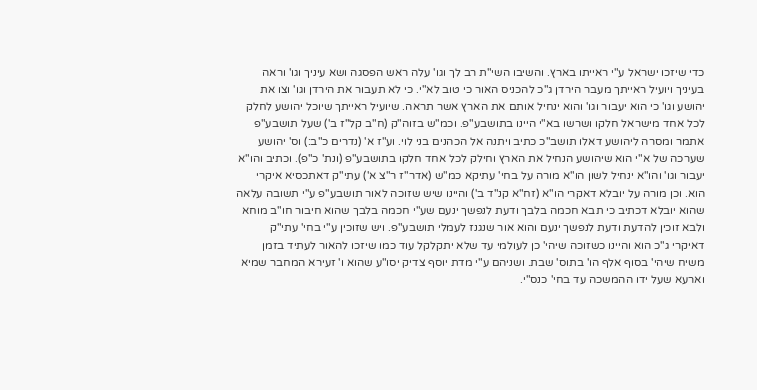כדי שיזכו ישראל ע"י ראייתו בארץ. והשיבו השי"ת רב לך וגו' עלה ראש הפסגה ושא עיניך וגו' וראה בעיניך ויועיל ראייתך מעבר הירדן ג"כ להכניס האור כי טוב לא"י. כי לא תעבור את הירדן וגו' וצו את יהושע וגו' כי הוא יעבור וגו' והוא ינחיל אותם את הארץ אשר תראה. שיועיל ראייתך שיוכל יהושע לחלק לכל אחד מישראל חלקו ושרשו בא"י היינו בתושבע"פ. וכמ"ש בזוה"ק (ח"ב קל"ז ב') שעל תושבע"פ אתמר ומסרה ליהושע דאלו תושב"כ כתיב ויתנה אל הכהנים בני לוי. וע"ז א' (נדרים כ"ב:) וס' יהושע שערכה של א"י הוא שיהושע הנחיל את הארץ וחילק לכל אחד חלקו בתושבע"פ (ונת' כ"פ). וכתיב והו"א יעבור וגו' והו"א ינחיל לשון הו"א מורה על בחי' עתיקא כמ"ש (אדר"ז ר"צ א') עתי"ק דאתכסיא איקרי הוא. וכן מורה על יובלא דאקרי הו"א (זח"א קנ"ד ב') והיינו שיש שזוכה לאור תושבע"פ ע"י תשובה עלאה שהוא יובלא דכתיב כי תבא חכמה בלבך ודעת לנפשך ינעם שע"י חכמה בלבך שהוא חיבור חו"ב מוחא ולבא זוכין להדעת ודעת לנפשך ינעם והוא אור שנגנז לעמלי תושבע"פ. ויש שזוכין ע"י בחי' עתי"ק דאיקרי ג"כ הוא והיינו כשזוכה שיהי' כן לעולמי עד שלא יתקלקל עוד כמו שיזכו להאור לעתיד בזמן משיח שיהי' בסוף אלף הו' בתוס' שבת. ושניהם ע"י מדת יוסף צדיק יסו"ע שהוא ו' זעירא המחבר שמיא וארעא שעל ידו ההמשכה עד בחי' כנס"י.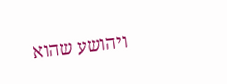ויהושע שהוא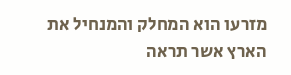מזרעו הוא המחלק והמנחיל את הארץ אשר תראה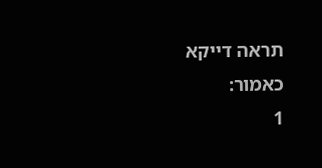תראה דייקא כאמור:
1